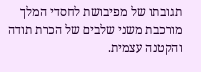תגובתו של מפיבושת לחסדי המלך מורכבת משני שלבים של הכרת תודה והקטנה עצמית.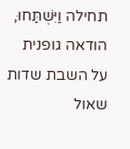תחילה וַיִּשְׁתַּחוּ, הודאה גופנית על השבת שדות שאול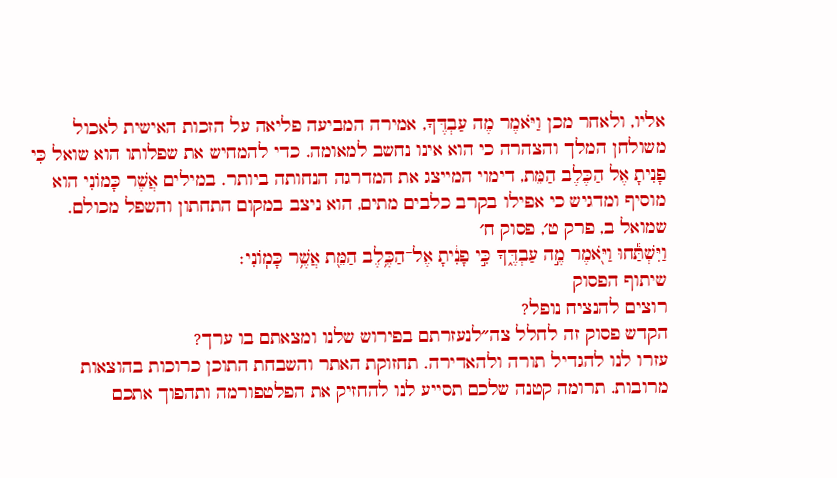אליו, ולאחר מכן וַיֹּאמֶר מֶה עַבְדֶּךָ, אמירה המביעה פליאה על הזכות האישית לאכול משולחן המלך והצהרה כי הוא אינו נחשב למאומה. כדי להמחיש את שפלותו הוא שואל כִּי פָנִיתָ אֶל הַכֶּלֶב הַמֵּת, דימוי המייצג את המדרגה הנחותה ביותר. במילים אֲשֶׁר כָּמוֹנִי הוא מוסיף ומדגיש כי אפילו בקרב כלבים מתים, הוא ניצב במקום התחתון והשפל מכולם.
שמואל ב, פרק ט׳, פסוק ח׳
וַיִּשְׁתַּ֕חוּ וַיֹּ֖אמֶר מֶ֣ה עַבְדֶּ֑ךָ כִּ֣י פָנִ֔יתָ אֶל־הַכֶּ֥לֶב הַמֵּ֖ת אֲשֶׁ֥ר כָּמֽוֹנִי׃
שיתוף הפסוק
רוצים להנציח נופל?
הקדש פסוק זה לחלל צה״לנעזרתם בפירוש שלנו ומצאתם בו ערך?
עזרו לנו להגדיל תורה ולהאדירה. תחזוקת האתר והשבחת התוכן כרוכות בהוצאות מרובות. תרומה קטנה שלכם תסייע לנו להחזיק את הפלטפורמה ותהפוך אתכם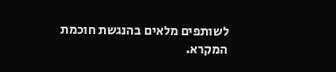לשותפים מלאים בהנגשת חוכמת המקרא.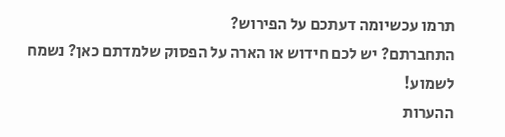תרמו עכשיומה דעתכם על הפירוש?
התחברתם? יש לכם חידוש או הארה על הפסוק שלמדתם כאן? נשמח לשמוע!
ההערות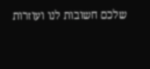שלכם חשובות לנו ועוזרות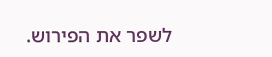לשפר את הפירוש.